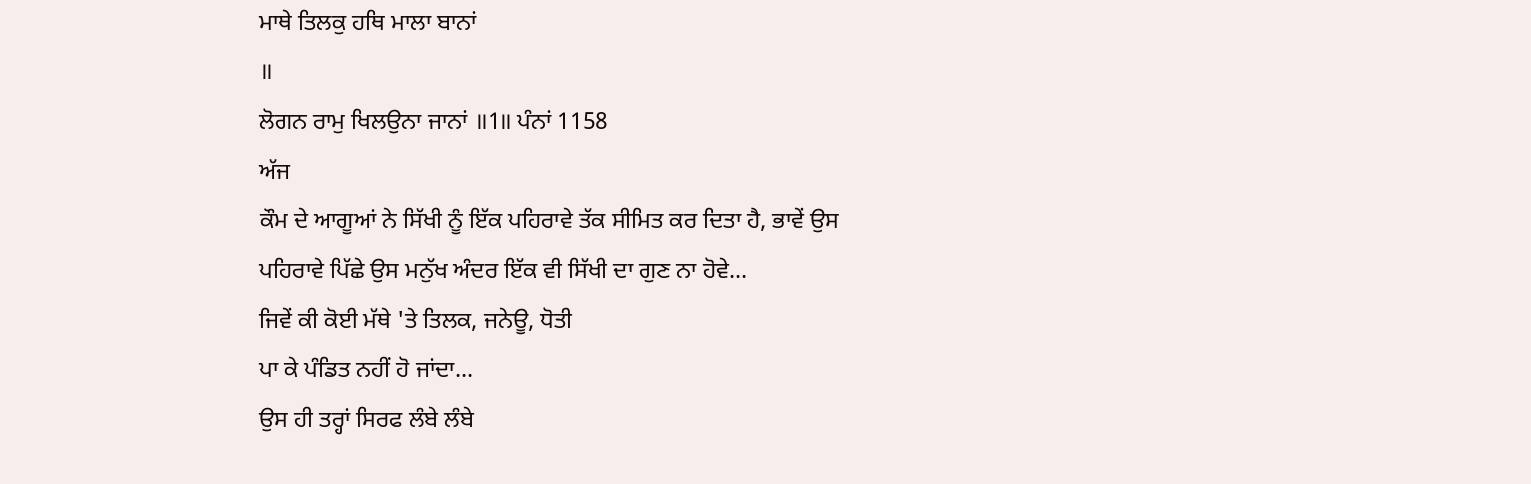ਮਾਥੇ ਤਿਲਕੁ ਹਥਿ ਮਾਲਾ ਬਾਨਾਂ
॥
ਲੋਗਨ ਰਾਮੁ ਖਿਲਉਨਾ ਜਾਨਾਂ ॥1॥ ਪੰਨਾਂ 1158
ਅੱਜ
ਕੌਮ ਦੇ ਆਗੂਆਂ ਨੇ ਸਿੱਖੀ ਨੂੰ ਇੱਕ ਪਹਿਰਾਵੇ ਤੱਕ ਸੀਮਿਤ ਕਰ ਦਿਤਾ ਹੈ, ਭਾਵੇਂ ਉਸ
ਪਹਿਰਾਵੇ ਪਿੱਛੇ ਉਸ ਮਨੁੱਖ ਅੰਦਰ ਇੱਕ ਵੀ ਸਿੱਖੀ ਦਾ ਗੁਣ ਨਾ ਹੋਵੇ...
ਜਿਵੇਂ ਕੀ ਕੋਈ ਮੱਥੇ 'ਤੇ ਤਿਲਕ, ਜਨੇਊ, ਧੋਤੀ
ਪਾ ਕੇ ਪੰਡਿਤ ਨਹੀਂ ਹੋ ਜਾਂਦਾ...
ਉਸ ਹੀ ਤਰ੍ਹਾਂ ਸਿਰਫ ਲੰਬੇ ਲੰਬੇ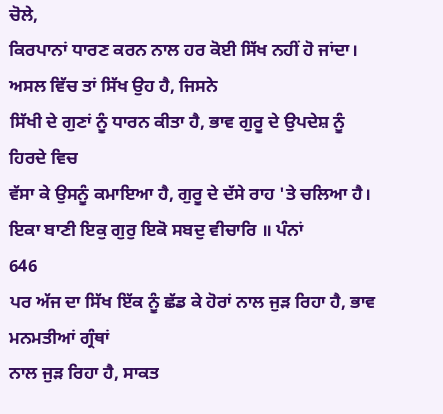ਚੋਲੇ,
ਕਿਰਪਾਨਾਂ ਧਾਰਣ ਕਰਨ ਨਾਲ ਹਰ ਕੋਈ ਸਿੱਖ ਨਹੀਂ ਹੋ ਜਾਂਦਾ।
ਅਸਲ ਵਿੱਚ ਤਾਂ ਸਿੱਖ ਉਹ ਹੈ, ਜਿਸਨੇ
ਸਿੱਖੀ ਦੇ ਗੁਣਾਂ ਨੂੰ ਧਾਰਨ ਕੀਤਾ ਹੈ, ਭਾਵ ਗੁਰੂ ਦੇ ਉਪਦੇਸ਼ ਨੂੰ ਹਿਰਦੇ ਵਿਚ
ਵੱਸਾ ਕੇ ਉਸਨੂੰ ਕਮਾਇਆ ਹੈ, ਗੁਰੂ ਦੇ ਦੱਸੇ ਰਾਹ 'ਤੇ ਚਲਿਆ ਹੈ।
ਇਕਾ ਬਾਣੀ ਇਕੁ ਗੁਰੁ ਇਕੋ ਸਬਦੁ ਵੀਚਾਰਿ ॥ ਪੰਨਾਂ
646
ਪਰ ਅੱਜ ਦਾ ਸਿੱਖ ਇੱਕ ਨੂੰ ਛੱਡ ਕੇ ਹੋਰਾਂ ਨਾਲ ਜੁੜ ਰਿਹਾ ਹੈ, ਭਾਵ ਮਨਮਤੀਆਂ ਗ੍ਰੰਥਾਂ
ਨਾਲ ਜੁੜ ਰਿਹਾ ਹੈ, ਸਾਕਤ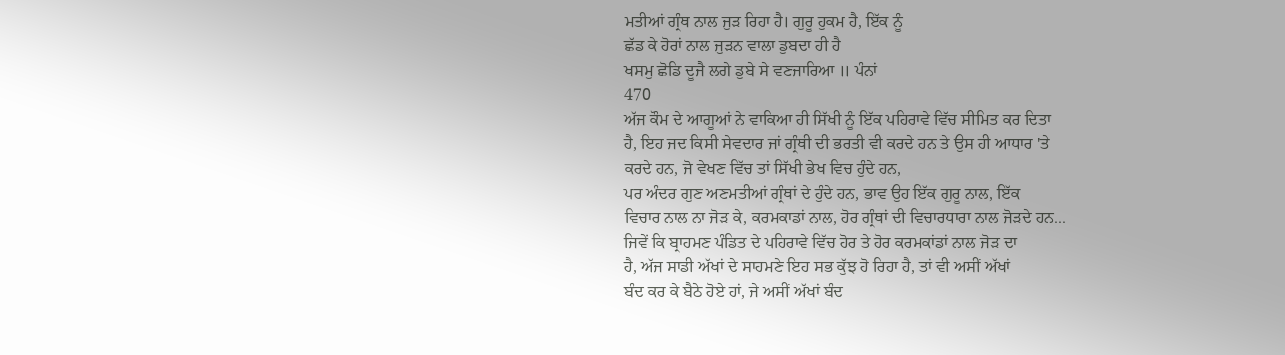ਮਤੀਆਂ ਗ੍ਰੰਥ ਨਾਲ ਜੁੜ ਰਿਹਾ ਹੈ। ਗੁਰੂ ਹੁਕਮ ਹੈ, ਇੱਕ ਨੂੰ
ਛੱਡ ਕੇ ਹੋਰਾਂ ਨਾਲ ਜੁੜਨ ਵਾਲਾ ਡੁਬਦਾ ਹੀ ਹੈ
ਖਸਮੁ ਛੋਡਿ ਦੂਜੈ ਲਗੇ ਡੁਬੇ ਸੇ ਵਣਜਾਰਿਆ ॥ ਪੰਨਾਂ
470
ਅੱਜ ਕੌਮ ਦੇ ਆਗੂਆਂ ਨੇ ਵਾਕਿਆ ਹੀ ਸਿੱਖੀ ਨੂੰ ਇੱਕ ਪਹਿਰਾਵੇ ਵਿੱਚ ਸੀਮਿਤ ਕਰ ਦਿਤਾ
ਹੈ, ਇਹ ਜਦ ਕਿਸੀ ਸੇਵਦਾਰ ਜਾਂ ਗ੍ਰੰਥੀ ਦੀ ਭਰਤੀ ਵੀ ਕਰਦੇ ਹਨ ਤੇ ਉਸ ਹੀ ਆਧਾਰ 'ਤੇ
ਕਰਦੇ ਹਨ, ਜੋ ਵੇਖਣ ਵਿੱਚ ਤਾਂ ਸਿੱਖੀ ਭੇਖ ਵਿਚ ਹੁੰਦੇ ਹਨ,
ਪਰ ਅੰਦਰ ਗੁਣ ਅਣਮਤੀਆਂ ਗ੍ਰੰਥਾਂ ਦੇ ਹੁੰਦੇ ਹਨ, ਭਾਵ ਉਹ ਇੱਕ ਗੁਰੂ ਨਾਲ, ਇੱਕ
ਵਿਚਾਰ ਨਾਲ ਨਾ ਜੋੜ ਕੇ, ਕਰਮਕਾਡਾਂ ਨਾਲ, ਹੋਰ ਗ੍ਰੰਥਾਂ ਦੀ ਵਿਚਾਰਧਾਰਾ ਨਾਲ ਜੋੜਦੇ ਹਨ...
ਜਿਵੇਂ ਕਿ ਬ੍ਰਾਹਮਣ ਪੰਡਿਤ ਦੇ ਪਹਿਰਾਵੇ ਵਿੱਚ ਹੋਰ ਤੇ ਹੋਰ ਕਰਮਕਾਂਡਾਂ ਨਾਲ ਜੋੜ ਦਾ
ਹੈ, ਅੱਜ ਸਾਡੀ ਅੱਖਾਂ ਦੇ ਸਾਹਮਣੇ ਇਹ ਸਭ ਕੁੱਝ ਹੋ ਰਿਹਾ ਹੈ, ਤਾਂ ਵੀ ਅਸੀਂ ਅੱਖਾਂ
ਬੰਦ ਕਰ ਕੇ ਬੈਠੇ ਹੋਏ ਹਾਂ, ਜੇ ਅਸੀਂ ਅੱਖਾਂ ਬੰਦ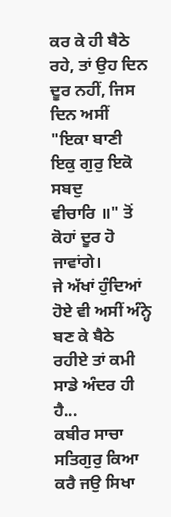ਕਰ ਕੇ ਹੀ ਬੈਠੇ ਰਹੇ, ਤਾਂ ਉਹ ਦਿਨ
ਦੂਰ ਨਹੀਂ, ਜਿਸ ਦਿਨ ਅਸੀਂ "ਇਕਾ ਬਾਣੀ ਇਕੁ ਗੁਰੁ ਇਕੋ ਸਬਦੁ
ਵੀਚਾਰਿ ॥" ਤੋਂ ਕੋਹਾਂ ਦੂਰ ਹੋ ਜਾਵਾਂਗੇ।
ਜੇ ਅੱਖਾਂ ਹੁੰਦਿਆਂ ਹੋਏ ਵੀ ਅਸੀਂ ਅੰਨ੍ਹੇ ਬਣ ਕੇ ਬੈਠੇ ਰਹੀਏ ਤਾਂ ਕਮੀ ਸਾਡੇ ਅੰਦਰ ਹੀ
ਹੈ...
ਕਬੀਰ ਸਾਚਾ ਸਤਿਗੁਰੁ ਕਿਆ ਕਰੈ ਜਉ ਸਿਖਾ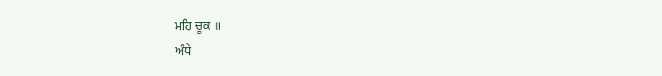ਮਹਿ ਚੂਕ ॥
ਅੰਧੇ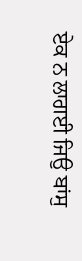ਏਕ ਨ ਲਾਗਈ ਜਿਉ ਬਾਂਸੁ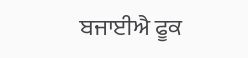ਬਜਾਈਐ ਫੂਕ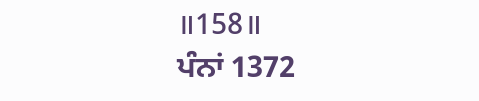॥158॥
ਪੰਨਾਂ 1372